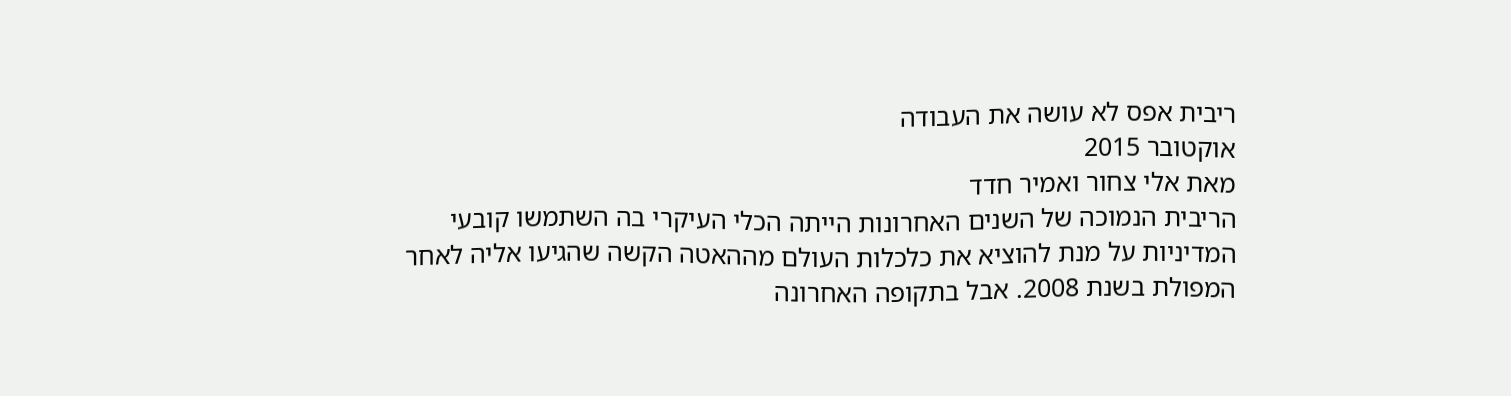ריבית אפס לא עושה את העבודה
אוקטובר 2015
מאת אלי צחור ואמיר חדד
הריבית הנמוכה של השנים האחרונות הייתה הכלי העיקרי בה השתמשו קובעי המדיניות על מנת להוציא את כלכלות העולם מההאטה הקשה שהגיעו אליה לאחר המפולת בשנת 2008. אבל בתקופה האחרונה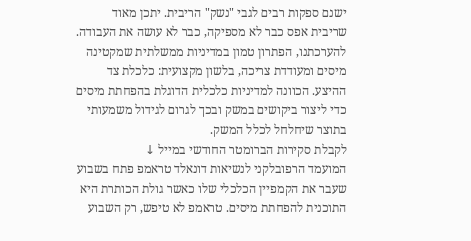ישנם ספקות רבים לגבי "נשק" הריבית. יתכן מאוד שריבית אפס כבר לא מספיקה, כבר לא עושה את העבודה.
להערכתנו, הפתרון טמון במדיניות ממשלתית שמקטינה מיסים ומעודדת צריכה, בלשון מקצועית: כלכלת צד ההיצע. הכוונה למדיניות כלכלית הדוגלת בהפחתת מיסים כדי ליצור ביקושים במשק ובכך לגרום לגידול משמעותי בתוצר שיחלחל לכלל המשק.
לקבלת סקירות הברומטר החודשי במייל ↓
המועמד הרפובלקני לנשיאות דונאלד טראמפ פתח בשבוע שעבר את הקמפיין הכלכלי שלו כאשר גולת הכותרת היא התוכנית להפחתת מיסים. טראמפ לא טיפש, רק השבוע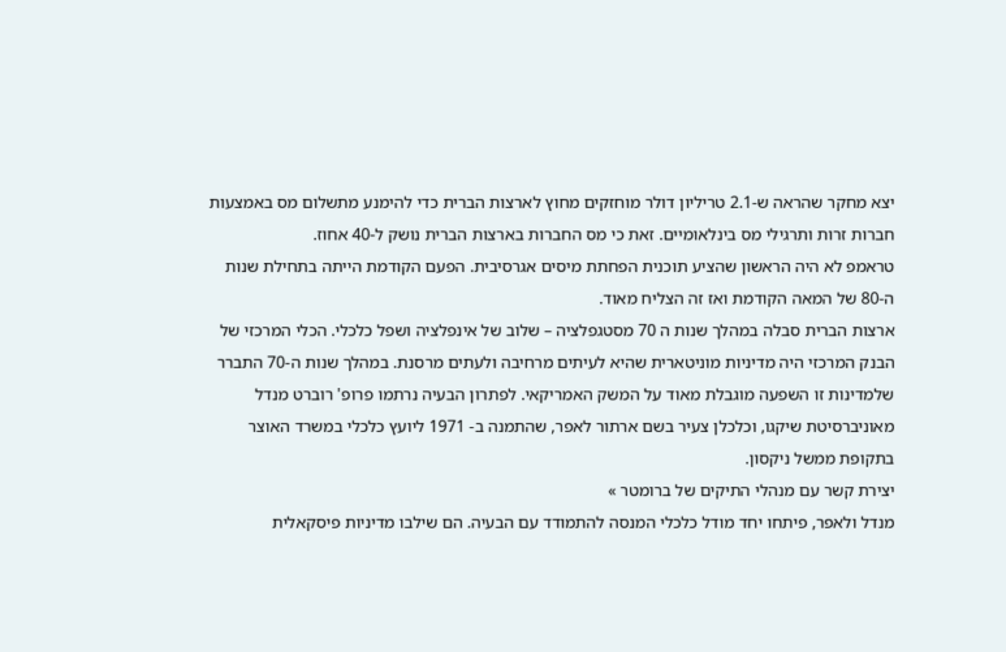יצא מחקר שהראה ש-2.1 טריליון דולר מוחזקים מחוץ לארצות הברית כדי להימנע מתשלום מס באמצעות חברות זרות ותרגילי מס בינלאומיים. זאת כי מס החברות בארצות הברית נושק ל-40 אחוז.
טראמפ לא היה הראשון שהציע תוכנית הפחתת מיסים אגרסיבית. הפעם הקודמת הייתה בתחילת שנות ה-80 של המאה הקודמת ואז זה הצליח מאוד.
ארצות הברית סבלה במהלך שנות ה 70 מסטגפלציה – שלוב של אינפלציה ושפל כלכלי. הכלי המרכזי של הבנק המרכזי היה מדיניות מוניטארית שהיא לעיתים מרחיבה ולעתים מרסנת. במהלך שנות ה-70 התברר שלמדינות זו השפעה מוגבלת מאוד על המשק האמריקאי. לפתרון הבעיה נרתמו פרופ' רוברט מנדל מאוניברסיטת שיקגו, וכלכלן צעיר בשם ארתור לאפר, שהתמנה ב- 1971 ליועץ כלכלי במשרד האוצר בתקופת ממשל ניקסון.
יצירת קשר עם מנהלי התיקים של ברומטר »
מנדל ולאפר, פיתחו יחד מודל כלכלי המנסה להתמודד עם הבעיה. הם שילבו מדיניות פיסקאלית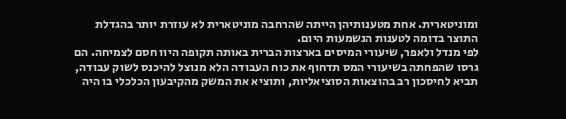ומוניטארית. אחת מטענותיהן הייתה שהרחבה מוניטארית לא עוזרת יותר בהגדלת התוצר בדומה לטענות הנשמעות היום.
לפי מנדל ולאפר, שיעורי המיסים בארצות הברית באותה תקופה היוו חסם לצמיחה. הם גרסו שהפחתה בשיעורי המס תדחוף את כוח העבודה הלא מנוצל להיכנס לשוק עבודה, תביא לחיסכון רב בהוצאות הסוציאליות, ותוציא את המשק מהקיבעון הכלכלי בו היה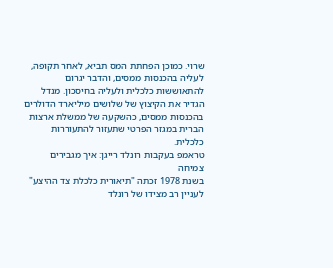שרוי. כמוכן הפחתת המס תביא, לאחר תקופה, לעליה בהכנסות ממסים, והדבר יגרום להתאוששות כלכלית ולעליה בחיסכון. מנדל הגדיר את הקיצוץ של שלושים מיליארד הדולרים בהכנסות ממסים, כהשקעה של ממשלת ארצות הברית במגזר הפרטי שתעזור להתעוררות כלכלית.
טראמפ בעקבות רונלד רייגן: איך מגבירים צמיחה
בשנת 1978 זכתה "תיאורית כלכלת צד ההיצע" לעניין רב מצידו של רונלד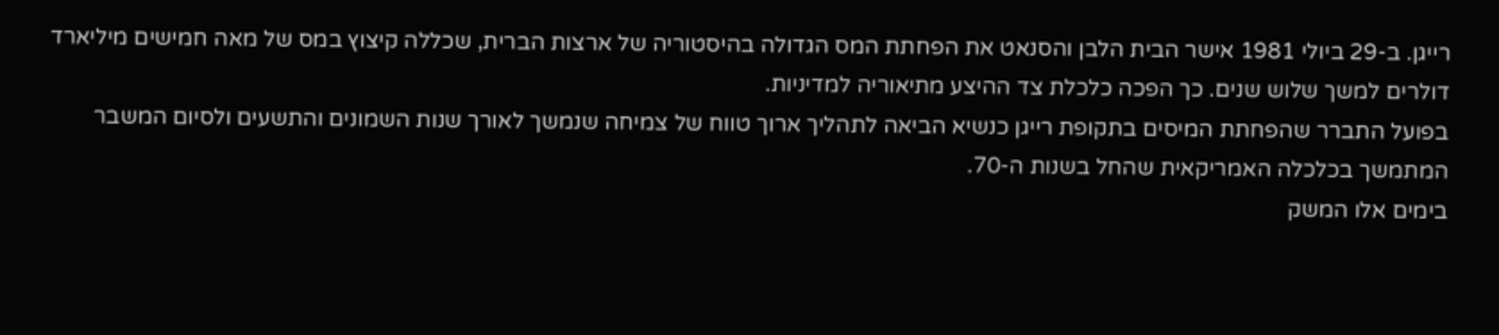רייגן. ב-29 ביולי 1981 אישר הבית הלבן והסנאט את הפחתת המס הגדולה בהיסטוריה של ארצות הברית, שכללה קיצוץ במס של מאה חמישים מיליארד דולרים למשך שלוש שנים. כך הפכה כלכלת צד ההיצע מתיאוריה למדיניות.
בפועל התברר שהפחתת המיסים בתקופת רייגן כנשיא הביאה לתהליך ארוך טווח של צמיחה שנמשך לאורך שנות השמונים והתשעים ולסיום המשבר המתמשך בכלכלה האמריקאית שהחל בשנות ה-70.
בימים אלו המשק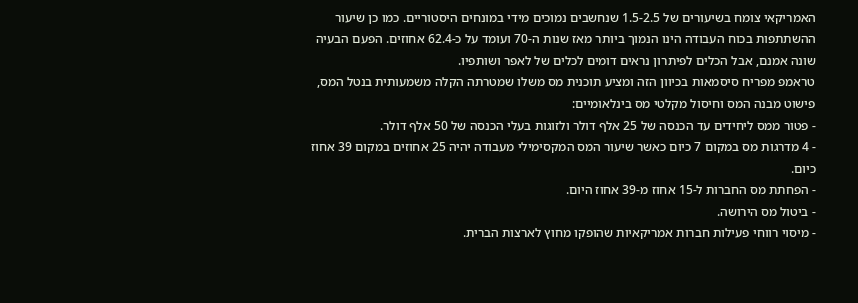האמריקאי צומח בשיעורים של 1.5-2.5 שנחשבים נמוכים מידי במונחים היסטוריים. כמו כן שיעור ההשתתפות בכוח העבודה הינו הנמוך ביותר מאז שנות ה-70 ועומד על כ-62.4 אחוזים. הפעם הבעיה שונה אמנם, אבל הכלים לפיתרון נראים דומים לכלים של לאפר ושותפיו.
טראמפ מפריח סיסמאות בכיוון הזה ומציע תוכנית מס משלו שמטרתה הקלה משמעותית בנטל המס, פישוט מבנה המס וחיסול מקלטי מס בינלאומיים:
- פטור ממס ליחידים עד הכנסה של 25 אלף דולר ולזוגות בעלי הכנסה של 50 אלף דולר.
- 4 מדרגות מס במקום 7 כיום כאשר שיעור המס המקסימילי מעבודה יהיה 25 אחוזים במקום 39 אחוז כיום.
- הפחתת מס החברות ל-15 אחוז מ-39 אחוז היום.
- ביטול מס הירושה.
- מיסוי רווחי פעילות חברות אמריקאיות שהופקו מחוץ לארצות הברית.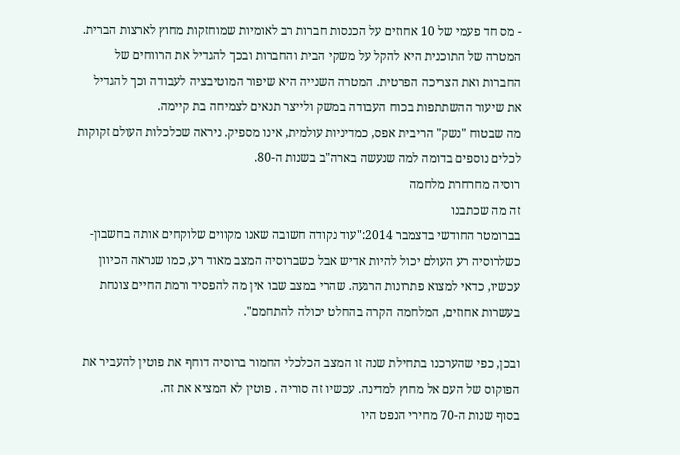- מס חד פעמי של 10 אחוזים על הכנסות חברות רב לאומיות שמוחזקות מחוץ לארצות הברית.
המטרה של התוכנית היא להקל על משקי הבית והחברות ובכך להגדיל את הרווחים של החברות ואת הצריכה הפרטית. המטרה השנייה היא שיפור המוטיבציה לעבודה וכך להגדיל את שיעור ההשתתפות בכוח העבודה במשק ולייצר תנאים לצמיחה בת קיימה.
מה שבטוח "נשק" הריבית אפס, כמדיניות עולמית, אינו מספיק. ניראה שכלכלות העולם זקוקות לכלים נוספים בדומה למה שנעשה בארה"ב בשנות ה-80.
רוסיה מחרחרת מלחמה
זה מה שכתבנו
בברומטר החודשי בדצמבר 2014:"עוד נקודה חשובה שאנו מקווים שלוקחים אותה בחשבון- כשלרוסיה רע העולם יכול להיות אדיש אבל כשברוסיה המצב מאוד רע, כמו שנראה הכיוון עכשיו, כדאי למצוא פתרונות הרגעה. שהרי במצב שבו אין מה להפסיד ורמת החיים צונחת בעשרות אחוזים, המלחמה הקרה בהחלט יכולה להתחמם".

ובכן, כפי שהערכנו בתחילת שנה זו המצב הכלכלי החמור ברוסיה דוחף את פוטין להעביר את הפוקוס של העם אל מחוץ למדינה. עכשיו זה סוריה . פוטין לא המציא את זה.
בסוף שנות ה-70 מחירי הנפט היו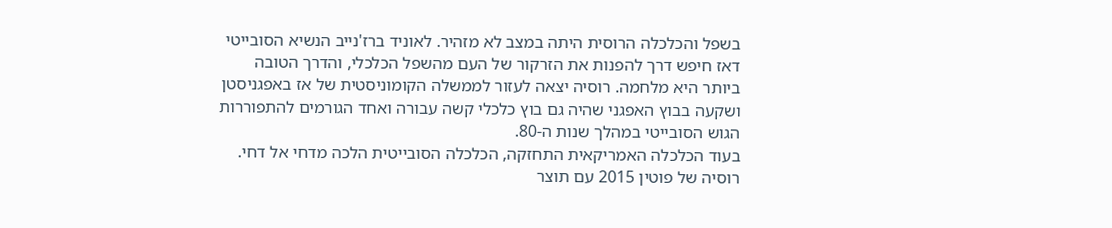בשפל והכלכלה הרוסית היתה במצב לא מזהיר. לאוניד ברז'נייב הנשיא הסובייטי דאז חיפש דרך להפנות את הזרקור של העם מהשפל הכלכלי, והדרך הטובה ביותר היא מלחמה. רוסיה יצאה לעזור לממשלה הקומוניסטית של אז באפגניסטן ושקעה בבוץ האפגני שהיה גם בוץ כלכלי קשה עבורה ואחד הגורמים להתפוררות הגוש הסובייטי במהלך שנות ה-80.
בעוד הכלכלה האמריקאית התחזקה, הכלכלה הסובייטית הלכה מדחי אל דחי. רוסיה של פוטין 2015 עם תוצר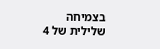בצמיחה שלילית של 4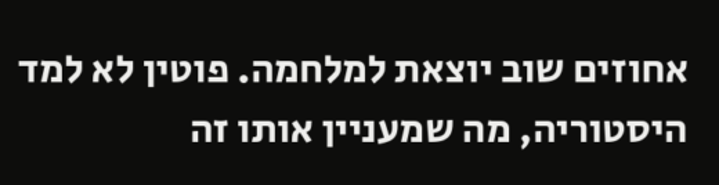אחוזים שוב יוצאת למלחמה. פוטין לא למד היסטוריה, מה שמעניין אותו זה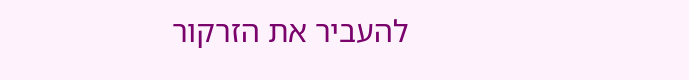להעביר את הזרקור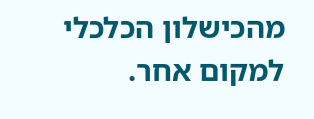מהכישלון הכלכלי למקום אחר.